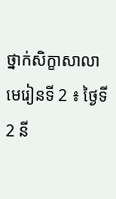ថ្នាក់សិក្ខាសាលា
មេរៀនទី 2 ៖ ថ្ងៃទី 2 នី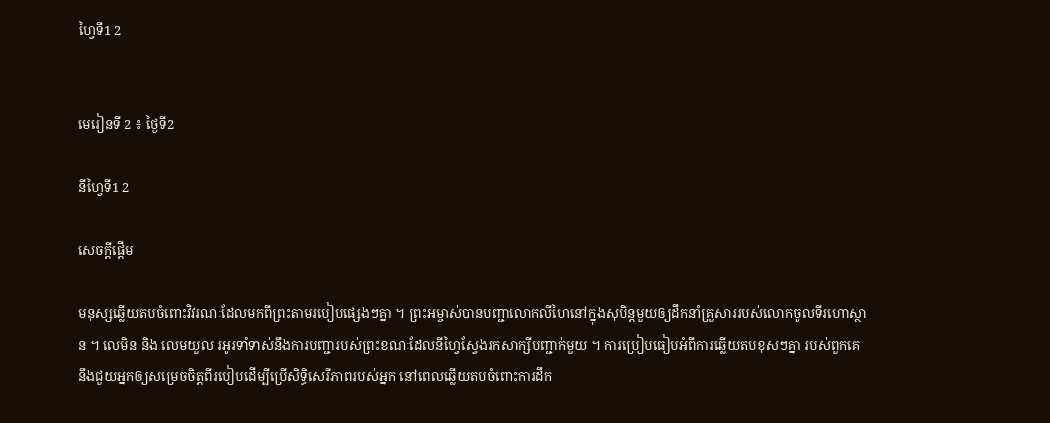ហ្វៃទី1 2


មេរៀនទី 2 ៖ ថ្ងៃទី2

នីហ្វៃទី1 2

សេចក្តីផ្តើម

មនុស្សឆ្លើយតបចំពោះវិវរណៈដែលមកពីព្រះតាមរបៀបផ្សេងៗគ្នា ។ ព្រះអម្ចាស់បានបញ្ជាលោកលីហៃនៅក្នុងសុបិន្តមួយឲ្យដឹកនាំគ្រួសាររបស់លោកចូលទីរហោស្ថាន ។ លេមិន និង លេមយួល រអូរទាំទាស់នឹងការបញ្ជារបស់ព្រះខណៈដែលនីហ្វៃស្វែងរកសាក្សីបញ្ជាក់មួយ ។ ការប្រៀបធៀបអំពីការឆ្លើយតបខុសៗគ្នា របស់ពួកគេ នឹងជួយអ្នកឲ្យសម្រេចចិត្តពីរបៀបដើម្បីប្រើសិទ្ធិសេរីភាពរបស់អ្នក នៅពេលឆ្លើយតបចំពោះការដឹក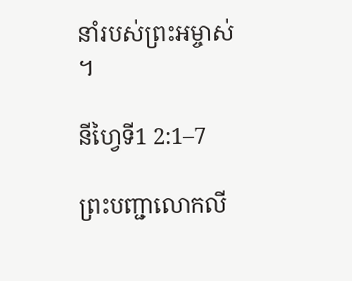នាំរបស់ព្រះអម្ចាស់ ។

នីហ្វៃទី1 2:1–7

ព្រះបញ្ជាលោកលី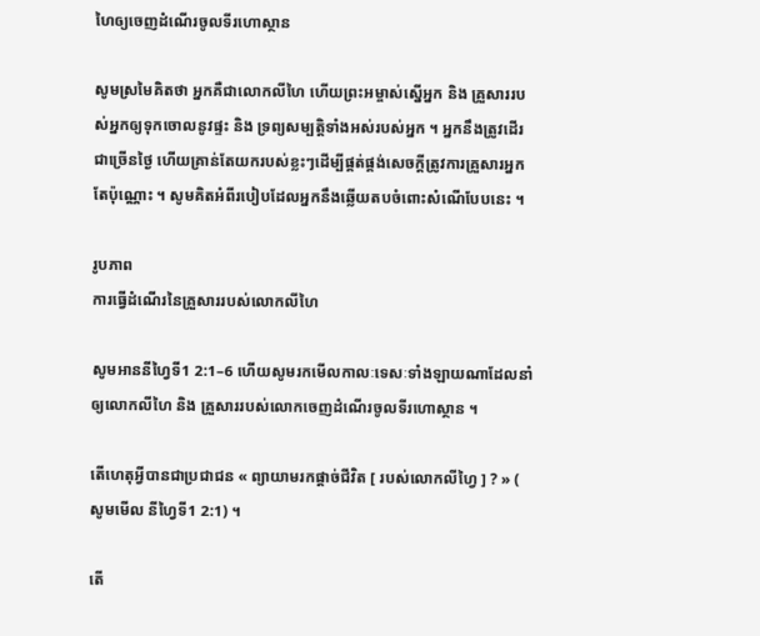ហៃឲ្យចេញដំណើរចូលទីរហោស្ថាន

សូមស្រមៃគិតថា អ្នកគឺជាលោកលីហៃ ហើយព្រះអម្ចាស់ស្នើអ្នក និង គ្រួសាររបស់អ្នកឲ្យទុកចោលនូវផ្ទះ និង ទ្រព្យសម្បត្តិទាំងអស់របស់អ្នក ។ អ្នកនឹងត្រូវដើរជាច្រើនថ្ងៃ ហើយគ្រាន់តែយករបស់ខ្លះៗដើម្បីផ្គត់ផ្គង់សេចក្តីត្រូវការគ្រួសារអ្នកតែប៉ុណ្ណោះ ។ សូមគិតអំពីរបៀបដែលអ្នកនឹងឆ្លើយតបចំពោះសំណើបែបនេះ ។

រូបភាព
ការធ្វើដំណើរនៃគ្រួសាររបស់លោកលីហៃ

សូមអាននីហ្វៃទី1 2:1–6 ហើយសូមរកមើលកាលៈទេសៈទាំងឡាយណាដែលនាំឲ្យលោកលីហៃ និង គ្រួសាររបស់លោកចេញដំណើរចូលទីរហោស្ថាន ។

តើហេតុអ្វីបានជាប្រជាជន « ព្យាយាមរកផ្តាច់ជីវិត [ របស់លោកលីហ្វៃ ] ? » ( សូមមើល នីហ្វៃទី1 2:1) ។

តើ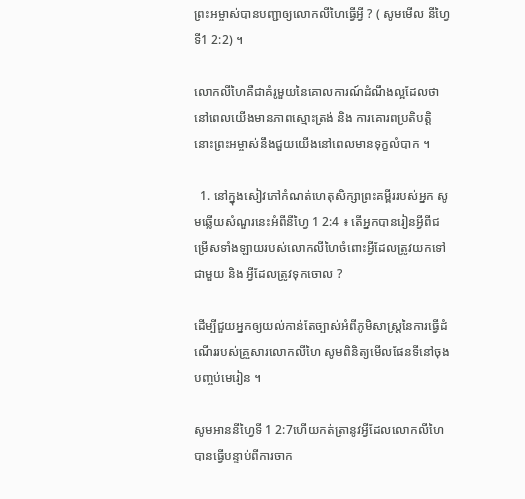ព្រះអម្ចាស់បានបញ្ជាឲ្យលោកលីហៃធ្វើអ្វី ? ( សូមមើល នីហ្វៃទី1 2:2) ។

លោកលីហៃគឺជាគំរូមួយនៃគោលការណ៍ដំណឹងល្អដែលថា នៅពេលយើងមានភាពស្មោះត្រង់ និង ការគោរពប្រតិបត្តិ នោះព្រះអម្ចាស់នឹងជួយយើងនៅពេលមានទុក្ខលំបាក ។

  1. នៅក្នុងសៀវភៅកំណត់ហេតុសិក្សាព្រះគម្ពីររបស់អ្នក សូមឆ្លើយសំណួរនេះអំពីនីហ្វៃ 1 2:4 ៖ តើអ្នកបានរៀនអ្វីពីជម្រើសទាំងឡាយរបស់លោកលីហៃចំពោះអ្វីដែលត្រូវយកទៅជាមួយ និង អ្វីដែលត្រូវទុកចោល ?

ដើម្បីជួយអ្នកឲ្យយល់កាន់តែច្បាស់អំពីភូមិសាស្ត្រនៃការធ្វើដំណើររបស់គ្រួសារលោកលីហៃ សូមពិនិត្យមើលផែនទីនៅចុងបញ្ចប់មេរៀន ។

សូមអាននីហ្វៃទី 1 2:7ហើយកត់ត្រានូវអ្វីដែលលោកលីហៃបានធ្វើបន្ទាប់ពីការចាក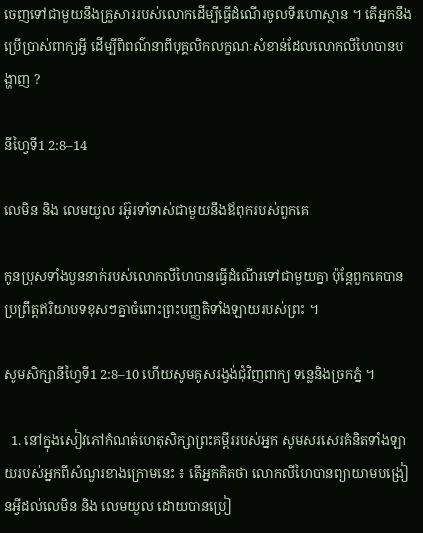ចេញទៅជាមួយនឹងគ្រួសាររបស់លោកដើម្បីធ្វើដំណើរចូលទីរហោស្ថាន ។ តើអ្នកនឹងប្រើប្រាស់ពាក្យអ្វី ដើម្បីពិពណ៌នាពីបុគ្គលិកលក្ខណៈសំខាន់ដែលលោកលីហៃបានបង្ហាញ ?

នីហ្វៃទី1 2:8–14

លេមិន និង លេមយួល រអ៊ូរទាំទាស់ជាមួយនឹងឪពុករបស់ពួកគេ

កូនប្រុសទាំងបួននាក់របស់លោកលីហៃបានធ្វើដំណើរទៅជាមួយគ្នា ប៉ុន្តែពួកគេបានប្រព្រឹត្តឥរិយាបទខុសៗគ្នាចំពោះព្រះបញ្ញតិទាំងឡាយរបស់ព្រះ ។

សូមសិក្សានីហ្វៃទី1 2:8–10 ហើយសូមគូសរង្វង់ជុំវិញពាក្យ ទន្លេនិងច្រកភ្នំ ។

  1. នៅក្នុងសៀវភៅកំណត់ហេតុសិក្សាព្រះគម្ពីររបស់អ្នក សូមសរសេរគំនិតទាំងឡាយរបស់អ្នកពីសំណួរខាងក្រោមនេះ ៖ តើអ្នកគិតថា លោកលីហៃបានព្យាយាមបង្រៀនអ្វីដល់លេមិន និង លេមយួល ដោយបានប្រៀ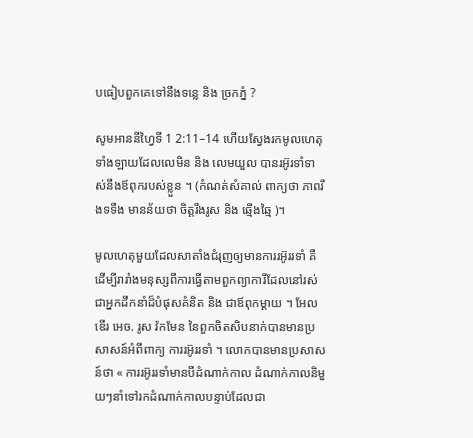បធៀបពួកគេទៅនឹងទន្លេ និង ច្រកភ្នំ ?

សូមអាននីហ្វៃទី 1 2:11–14 ហើយស្វែងរកមូលហេតុទាំងឡាយដែលលេមិន និង លេមយួល បានរអ៊ូរទាំទាស់នឹងឪពុករបស់ខ្លួន ។ (កំណត់សំគាល់ ពាក្យថា ភាពរឹងទទឹង មានន័យថា ចិត្តរឹងរូស និង ឆ្មើងឆ្មៃ )។

មូលហេតុមួយដែលសាតាំងជំរុញឲ្យមានការរអ៊ូររទាំ គឺដើម្បីរារាំងមនុស្សពីការធ្វើតាមពួកព្យាការីដែលនៅរស់ ជាអ្នកដឹកនាំដ៏បំផុសគំនិត និង ជាឪពុកម្តាយ ។ អែលឌើរ អេច. រូស វ៉កមែន នៃពួកចិតសិបនាក់បានមានប្រសាសន៍អំពីពាក្យ ការរអ៊ូររទាំ ។ លោកបានមានប្រសាសន៍ថា « ការរអ៊ូររទាំមានបីដំណាក់កាល ដំណាក់កាលនិមួយៗនាំទៅរកដំណាក់កាលបន្ទាប់ដែលជា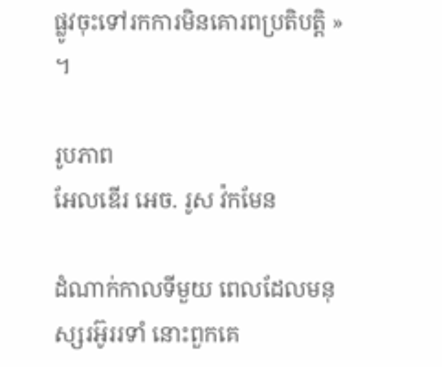ផ្លូវចុះទៅរកការមិនគោរពប្រតិបត្តិ » ។

រូបភាព
អែលឌើរ អេច. រូស វ៉កមែន

ដំណាក់កាលទីមួយ ពេលដែលមនុស្សរអ៊ូររទាំ នោះពួកគេ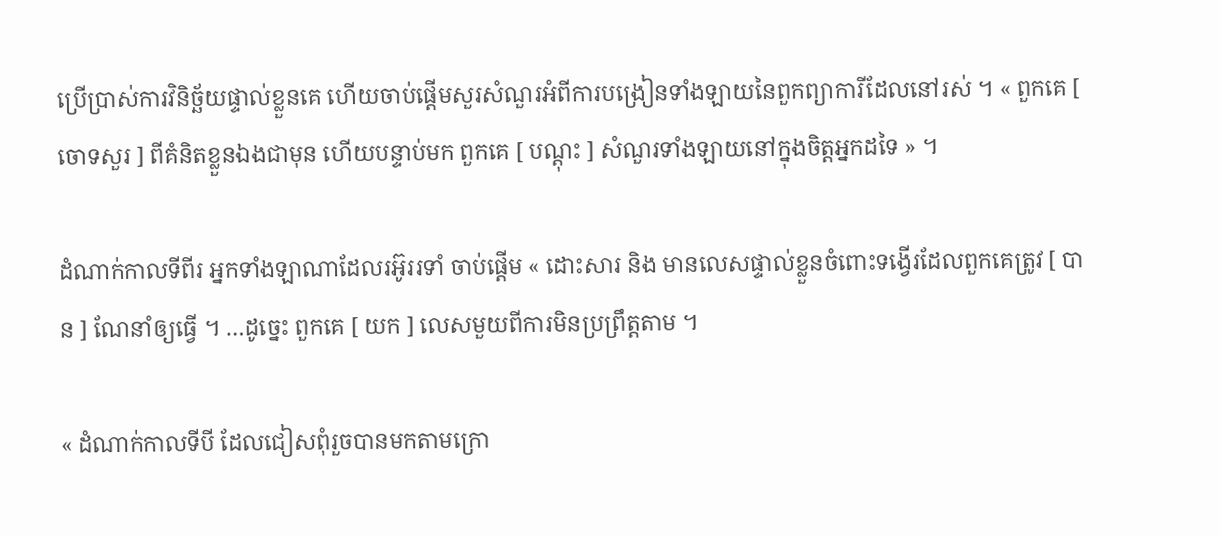ប្រើប្រាស់ការវិនិច្ឆ័យផ្ទាល់ខ្លួនគេ ហើយចាប់ផ្តើមសួរសំណួរអំពីការបង្រៀនទាំងឡាយនៃពួកព្យាការីដែលនៅរស់ ។ « ពួកគេ [ ចោទសួរ ] ពីគំនិតខ្លួនឯងជាមុន ហើយបន្ទាប់មក ពួកគេ [ បណ្តុះ ] សំណួរទាំងឡាយនៅក្នុងចិត្តអ្នកដទៃ » ។

ដំណាក់កាលទីពីរ អ្នកទាំងឡាណាដែលរអ៊ូររទាំ ចាប់ផ្តើម « ដោះសារ និង មានលេសផ្ទាល់ខ្លួនចំពោះទង្វើរដែលពួកគេត្រូវ [ បាន ] ណែនាំឲ្យធ្វើ ។ …ដូច្នេះ ពួកគេ [ យក ] លេសមួយពីការមិនប្រព្រឹត្តតាម ។

« ដំណាក់កាលទីបី ដែលជៀសពុំរួចបានមកតាមក្រោ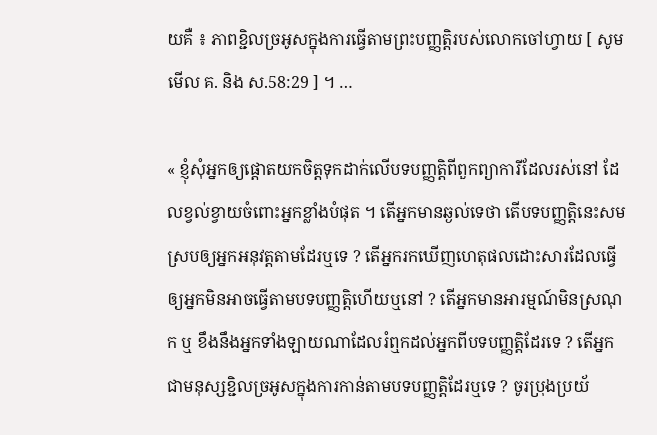យគឺ ៖ ភាពខ្ជិលច្រអូសក្នុងការធ្វើតាមព្រះបញ្ញត្តិរបស់លោកចៅហ្វាយ [ សូមមើល គ. និង ស.58:29 ] ។ …

« ខ្ញុំសុំអ្នកឲ្យផ្តោតយកចិត្តទុកដាក់លើបទបញ្ញត្តិពីពួកព្យាការីដែលរស់នៅ ដែលខ្វល់ខ្វាយចំពោះអ្នកខ្លាំងបំផុត ។ តើអ្នកមានឆ្ងល់ទេថា តើបទបញ្ញត្តិនេះសមស្របឲ្យអ្នកអនុវត្តតាមដែរឬទេ ? តើអ្នករកឃើញហេតុផលដោះសារដែលធ្វើឲ្យអ្នកមិនអាចធ្វើតាមបទបញ្ញត្តិហើយឬនៅ ? តើអ្នកមានអារម្មណ៍មិនស្រណុក ឬ ខឹងនឹងអ្នកទាំងឡាយណាដែលរំឮកដល់អ្នកពីបទបញ្ញត្តិដែរទេ ? តើអ្នកជាមនុស្សខ្ជិលច្រអូសក្នុងការកាន់តាមបទបញ្ញត្តិដែរឬទេ ? ចូរប្រុងប្រយ័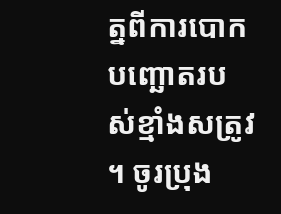ត្នពីការបោកបញ្ឆោតរបស់ខ្មាំងសត្រូវ ។ ចូរប្រុង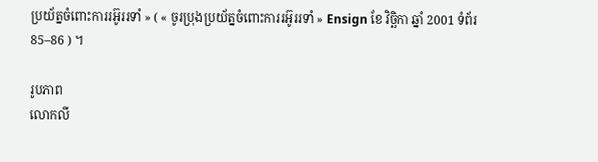ប្រយ័ត្នចំពោះការរអ៊ូររទាំ » ( « ចូរប្រុងប្រយ័ត្នចំពោះការរអ៊ូររទាំ » Ensign ខែ វិច្ឆិកា ឆ្នាំ 2001 ទំព័រ 85–86 ) ។

រូបភាព
លោកលី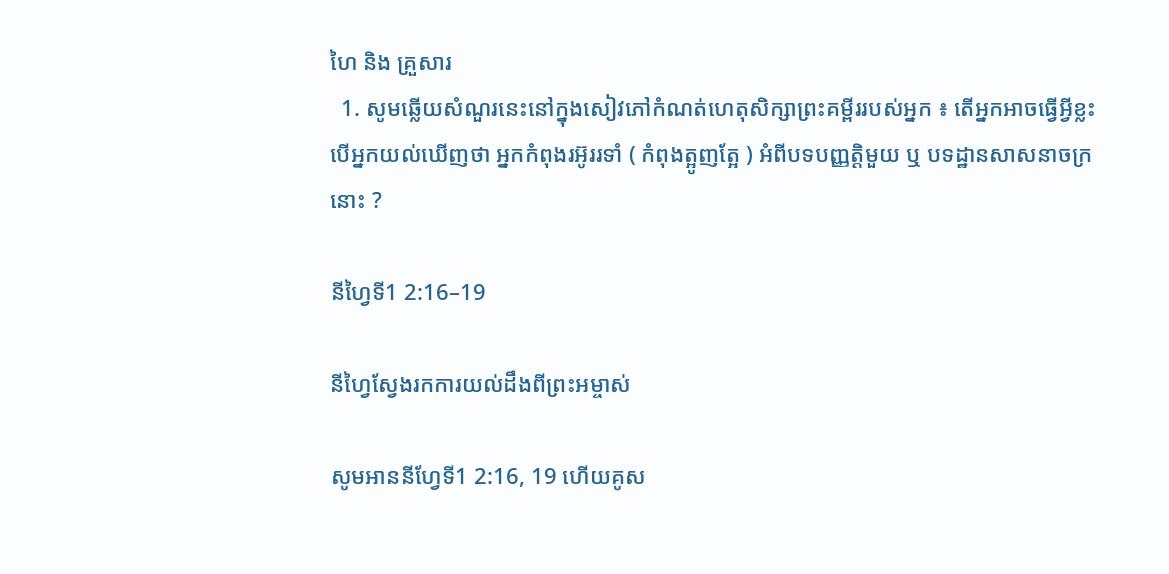ហៃ និង គ្រួសារ
  1. សូមឆ្លើយសំណួរនេះនៅក្នុងសៀវភៅកំណត់ហេតុសិក្សាព្រះគម្ពីររបស់អ្នក ៖ តើអ្នកអាចធ្វើអ្វីខ្លះ បើអ្នកយល់ឃើញថា អ្នកកំពុងរអ៊ូររទាំ ( កំពុងត្អូញត្អែ ) អំពីបទបញ្ញត្តិមួយ ឬ បទដ្ឋានសាសនាចក្រនោះ ?

នីហ្វៃទី1 2:16–19

នីហ្វៃស្វែងរកការយល់ដឹងពីព្រះអម្ចាស់

សូមអាននីហ្វែទី1 2:16, 19 ហើយគូស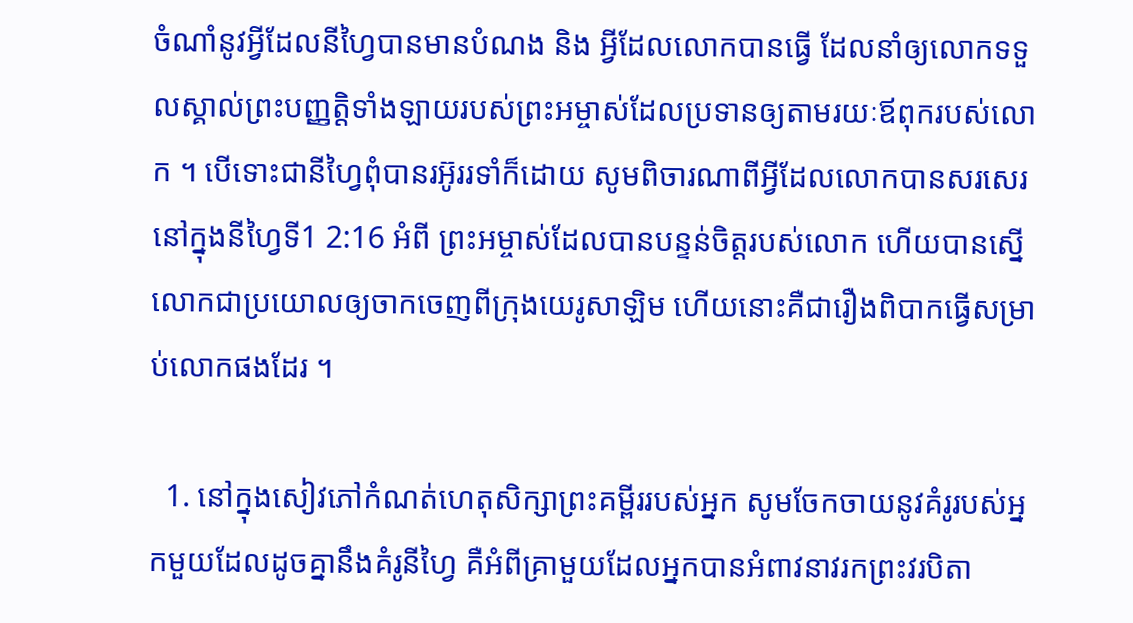ចំណាំនូវអ្វីដែលនីហ្វៃបានមានបំណង និង អ្វីដែលលោកបានធ្វើ ដែលនាំឲ្យលោកទទួលស្គាល់ព្រះបញ្ញត្តិទាំងឡាយរបស់ព្រះអម្ចាស់ដែលប្រទានឲ្យតាមរយៈឪពុករបស់លោក ។ បើទោះជានីហ្វៃពុំបានរអ៊ូររទាំក៏ដោយ សូមពិចារណាពីអ្វីដែលលោកបានសរសេរនៅក្នុងនីហ្វៃទី1 2:16 អំពី ព្រះអម្ចាស់ដែលបានបន្ទន់ចិត្តរបស់លោក ហើយបានស្នើលោកជាប្រយោលឲ្យចាកចេញពីក្រុងយេរូសាឡិម ហើយនោះគឺជារឿងពិបាកធ្វើសម្រាប់លោកផងដែរ ។

  1. នៅក្នុងសៀវភៅកំណត់ហេតុសិក្សាព្រះគម្ពីររបស់អ្នក សូមចែកចាយនូវគំរូរបស់អ្នកមួយដែលដូចគ្នានឹងគំរូនីហ្វៃ គឺអំពីគ្រាមួយដែលអ្នកបានអំពាវនាវរកព្រះវរបិតា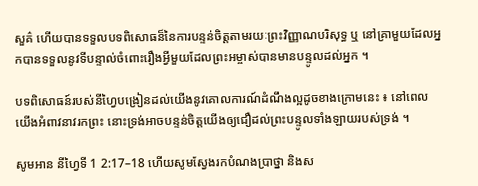សួគ៌ ហើយបានទទួលបទពិសោធន៏នៃការបន្ទន់ចិត្តតាមរយៈព្រះវិញ្ញាណបរិសុទ្ធ ឬ នៅគ្រាមួយដែលអ្នកបានទទួលនូវទីបន្ទាល់ចំពោះរឿងអ្វីមួយដែលព្រះអម្ចាស់បានមានបន្ទូលដល់អ្នក ។

បទពិសោធន៍របស់នីហ្វៃបង្រៀនដល់យើងនូវគោលការណ៍ដំណឹងល្អដូចខាងក្រោមនេះ ៖ នៅពេលយើងអំពាវនាវរកព្រះ នោះទ្រង់អាចបន្ទន់ចិត្តយើងឲ្យជឿដល់ព្រះបន្ទូលទាំងឡាយរបស់ទ្រង់ ។

សូមអាន នីហ្វៃទី 1 2:17–18 ហើយសូមស្វែងរកបំណងប្រាថ្នា និងស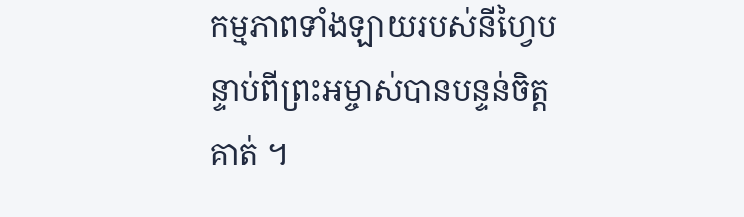កម្មភាពទាំងឡាយរបស់នីហ្វៃបន្ទាប់ពីព្រះអម្ចាស់បានបន្ទន់ចិត្តគាត់ ។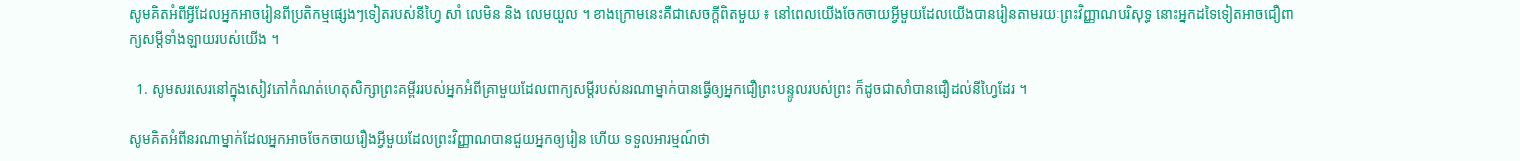សូមគិតអំពីអ្វីដែលអ្នកអាចរៀនពីប្រតិកម្មផ្សេងៗទៀតរបស់នីហ្វៃ សាំ លេមិន និង លេមយួល ។ ខាងក្រោមនេះគឺជាសេចក្តីពិតមួយ ៖ នៅពេលយើងចែកចាយអ្វីមួយដែលយើងបានរៀនតាមរយៈព្រះវិញ្ញាណបរិសុទ្ធ នោះអ្នកដទៃទៀតអាចជឿពាក្យសម្តីទាំងឡាយរបស់យើង ។

  1. សូមសរសេរនៅក្នុងសៀវភៅកំណត់ហេតុសិក្សាព្រះគម្ពីររបស់អ្នកអំពីគ្រាមួយដែលពាក្យសម្តីរបស់នរណាម្នាក់បានធ្វើឲ្យអ្នកជឿព្រះបន្ទូលរបស់ព្រះ ក៏ដូចជាសាំបានជឿដល់នីហ្វៃដែរ ។

សូមគិតអំពីនរណាម្នាក់ដែលអ្នកអាចចែកចាយរឿងអ្វីមួយដែលព្រះវិញ្ញាណបានជួយអ្នកឲ្យរៀន ហើយ ទទួលអារម្មណ៍ថា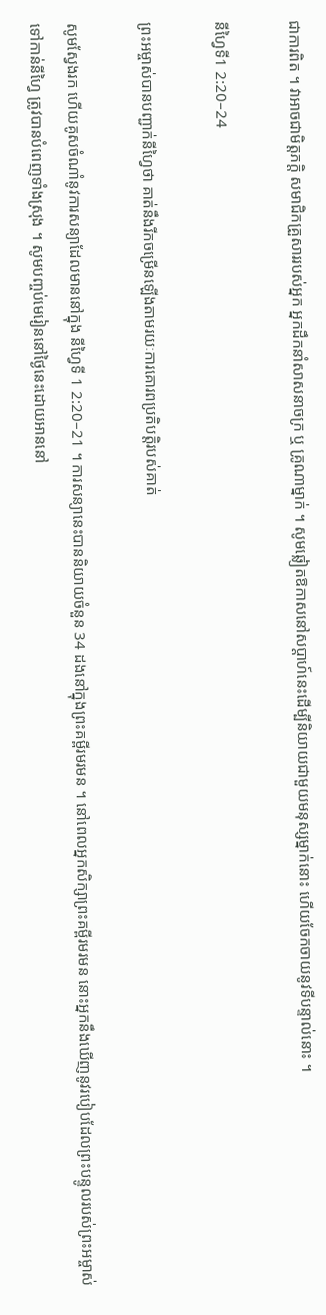ជាការពិត ។ វាអាចជាមិត្តភក្តិ សមាជិកគ្រួសាររបស់អ្នក អ្នកដឹកនាំសាសនាចក្រ ឬ គ្រូណាម្នាក់ ។ សូមឆ្លៀតឱកាសនៅសប្តាហ៍នេះដើម្បីនិយាយជាមួយមនុស្សម្នាក់នោះ ហើយចែកចាយនូវទីបន្ទាល់នោះ ។

នីហ្វៃទី1 2:20–24

ព្រះអម្ចាស់បានបញ្ជាក់នីហ្វៃថា គាត់នឹងរីកចម្រើនឡើងតាមរយៈការគោរពប្រតិបត្តិរបស់គាត់

សូមស្វែងរក ហើយគូសចំណាំនូវការសន្យាដែលមាននៅក្នុង នីហ្វៃទី 1 2:20–21 ។ ការសន្យានេះបាននិយាយចំនួន 34 ដងនៅក្នុងព្រះគម្ពីរមរមន ។ នៅពេលអ្នកសិក្សាព្រះគម្ពីរមរមន នោះអ្នកនឹងឃើញនូវរបៀបដែលព្រះបន្ទូលរបស់ព្រះអម្ចាស់ទៅកាន់នីហ្វៃ ត្រូវបានបំពេញទាំងស្រុង ។ សូមបញ្ចប់មេរៀននៅថ្ងៃនេះដោយអាននៅ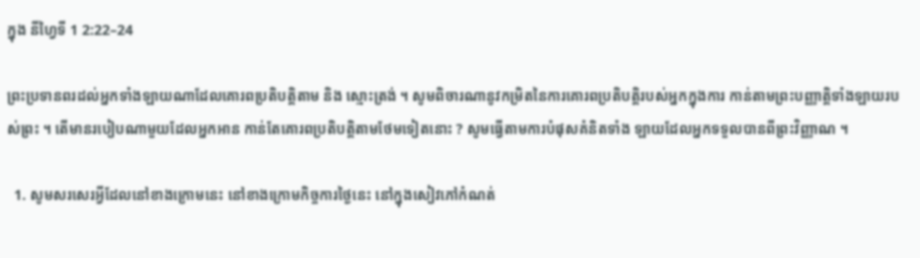ក្នុង នីហ្វៃទី 1 2:22–24

ព្រះប្រទានពរដល់អ្នកទាំងឡាយណាដែលគោរពប្រតិបត្តិតាម និង ស្មោះត្រង់ ។ សូមពិចារណានូវកម្រិតនៃការគោរពប្រតិបត្តិរបស់អ្នកក្នុងការ កាន់តាមព្រះបញ្ញាត្តិទាំងឡាយរបស់ព្រះ ។ តើមានរបៀបណាមួយដែលអ្នកអាន កាន់តែគោរពប្រតិបត្តិតាមថែមទៀតនោះ ? សូមធ្វើតាមការបំផុសគំនិតទាំង ឡាយដែលអ្នកទទួលបានពីព្រះវិញ្ញាណ ។

  1. សូមសរសេរអ្វីដែលនៅខាងក្រោមនេះ នៅខាងក្រោមកិច្ចការថ្ងៃនេះ នៅក្នុងសៀវភៅកំណត់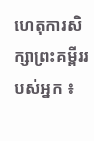ហេតុការសិក្សាព្រះគម្ពីររបស់អ្នក ៖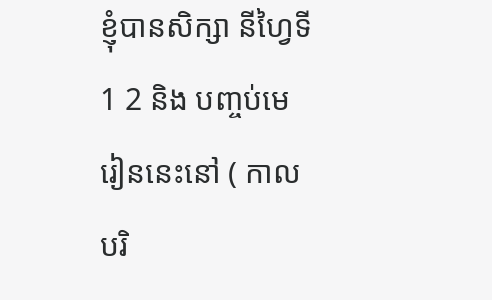ខ្ញុំបានសិក្សា នីហ្វៃទី1 2 និង បញ្ចប់មេរៀននេះនៅ ( កាលបរិ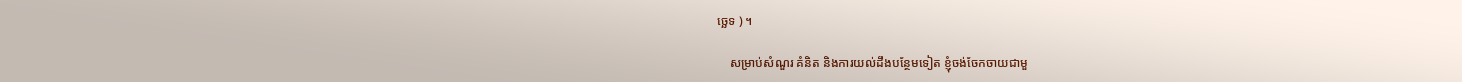ច្ឆេទ ) ។

    សម្រាប់សំណួរ គំនិត និងការយល់ដឹងបន្ថែមទៀត ខ្ញុំចង់ចែកចាយជាមួ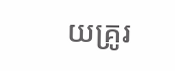យគ្រូរ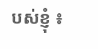បស់ខ្ញុំ ៖